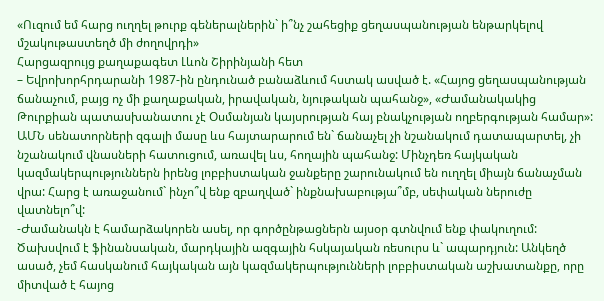«Ուզում եմ հարց ուղղել թուրք գեներալներին` ի՞նչ շահեցիք ցեղասպանության ենթարկելով մշակութաստեղծ մի ժողովրդի»
Հարցազրույց քաղաքագետ Լևոն Շիրինյանի հետ
– Եվրոխորհրդարանի 1987-ին ընդունած բանաձևում հստակ ասված է. «Հայոց ցեղասպանության ճանաչում, բայց ոչ մի քաղաքական, իրավական, նյութական պահանջ», «Ժամանակակից Թուրքիան պատասխանատու չէ Օսմանյան կայսրության հայ բնակչության ողբերգության համար»: ԱՄՆ սենատորների զգալի մասը ևս հայտարարում են` ճանաչել չի նշանակում դատապարտել, չի նշանակում վնասների հատուցում, առավել ևս, հողային պահանջ: Մինչդեռ հայկական կազմակերպություններն իրենց լոբբիստական ջանքերը շարունակում են ուղղել միայն ճանաչման վրա: Հարց է առաջանում` ինչո՞վ ենք զբաղված` ինքնախաբությա՞մբ, սեփական ներուժը վատնելո՞վ:
-Ժամանակն է համարձակորեն ասել, որ գործընթացներն այսօր գտնվում ենք փակուղում: Ծախսվում է ֆինանսական, մարդկային ազգային հսկայական ռեսուրս և` ապարդյուն: Անկեղծ ասած, չեմ հասկանում հայկական այն կազմակերպությունների լոբբիստական աշխատանքը, որը միտված է հայոց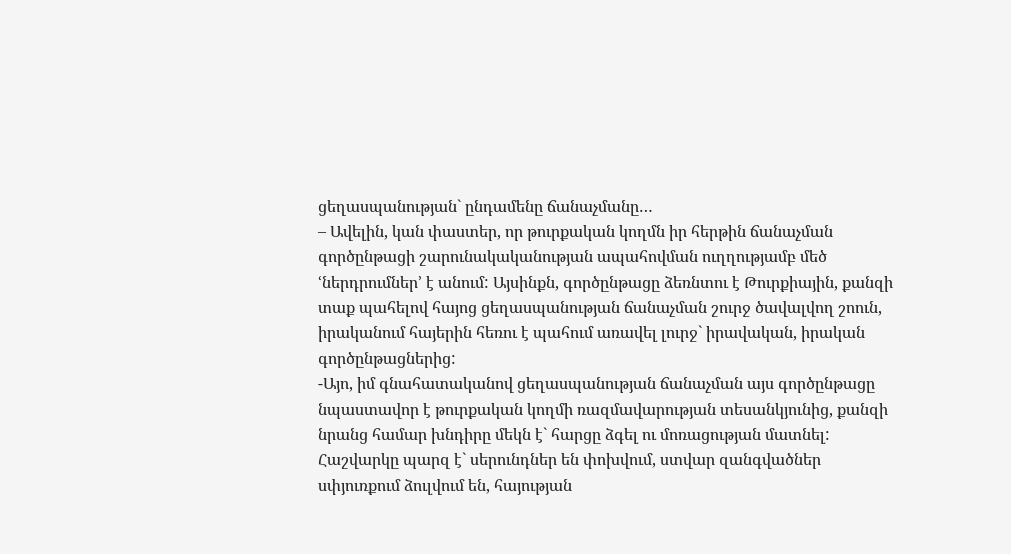ցեղասպանության` ընդամենը ճանաչմանը…
– Ավելին, կան փաստեր, որ թուրքական կողմն իր հերթին ճանաչման գործընթացի շարունակականության ապահովման ուղղությամբ մեծ ՙներդրումներ՚ է անում: Այսինքն, գործընթացը ձեռնտու է Թուրքիային, քանզի տաք պահելով հայոց ցեղասպանության ճանաչման շուրջ ծավալվող շոուն, իրականում հայերին հեռու է պահում առավել լուրջ` իրավական, իրական գործընթացներից:
-Այո, իմ գնահատականով ցեղասպանության ճանաչման այս գործընթացը նպաստավոր է թուրքական կողմի ռազմավարության տեսանկյունից, քանզի նրանց համար խնդիրը մեկն է` հարցը ձգել ու մոռացության մատնել: Հաշվարկը պարզ է` սերունդներ են փոխվում, ստվար զանգվածներ սփյուռքում ձուլվում են, հայության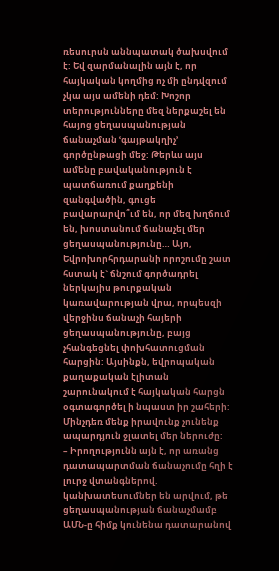ռեսուրսն աննպատակ ծախսվում է: Եվ զարմանալին այն է, որ հայկական կողմից ոչ մի ընդվզում չկա այս ամենի դեմ: Խոշոր տերությունները մեզ ներքաշել են հայոց ցեղասպանության ճանաչման ՙգայթակղիչ՚ գործընթացի մեջ: Թերևս այս ամենը բավականություն է պատճառում քաղքենի զանգվածին, գուցե բավարարվո՞ւմ են, որ մեզ խղճում են, խոստանում ճանաչել մեր ցեղասպանությունը… Այո, Եվրոխորհրդարանի որոշումը շատ հստակ է` ճնշում գործադրել ներկայիս թուրքական կառավարության վրա, որպեսզի վերջինս ճանաչի հայերի ցեղասպանությունը, բայց չհանգեցնել փոխհատուցման հարցին: Այսինքն, եվրոպական քաղաքական էլիտան շարունակում է հայկական հարցն օգտագործել ի նպաստ իր շահերի: Մինչդեռ մենք իրավունք չունենք ապարդյուն ջլատել մեր ներուժը:
– Իրողությունն այն է, որ առանց դատապարտման ճանաչումը հղի է լուրջ վտանգներով. կանխատեսումներ են արվում, թե ցեղասպանության ճանաչմամբ ԱՄՆ-ը հիմք կունենա դատարանով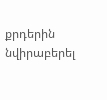քրդերին նվիրաբերել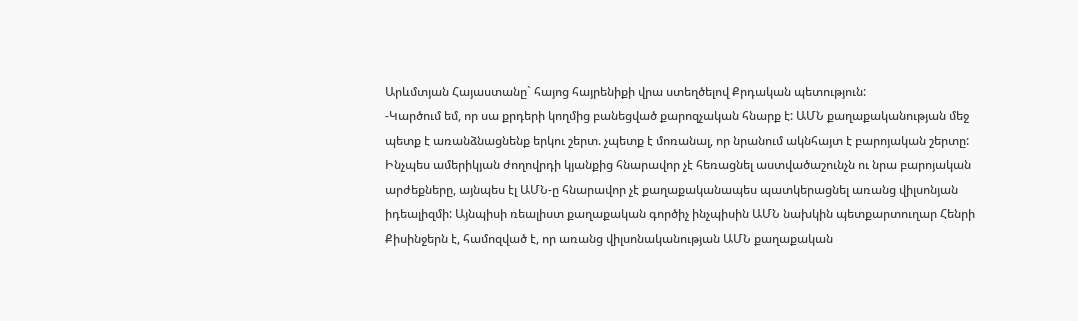Արևմտյան Հայաստանը` հայոց հայրենիքի վրա ստեղծելով Քրդական պետություն:
-Կարծում եմ, որ սա քրդերի կողմից բանեցված քարոզչական հնարք է: ԱՄՆ քաղաքականության մեջ պետք է առանձնացնենք երկու շերտ. չպետք է մոռանալ, որ նրանում ակնհայտ է բարոյական շերտը: Ինչպես ամերիկյան ժողովրդի կյանքից հնարավոր չէ հեռացնել աստվածաշունչն ու նրա բարոյական արժեքները, այնպես էլ ԱՄՆ-ը հնարավոր չէ քաղաքականապես պատկերացնել առանց վիլսոնյան իդեալիզմի: Այնպիսի ռեալիստ քաղաքական գործիչ ինչպիսին ԱՄՆ նախկին պետքարտուղար Հենրի Քիսինջերն է, համոզված է, որ առանց վիլսոնականության ԱՄՆ քաղաքական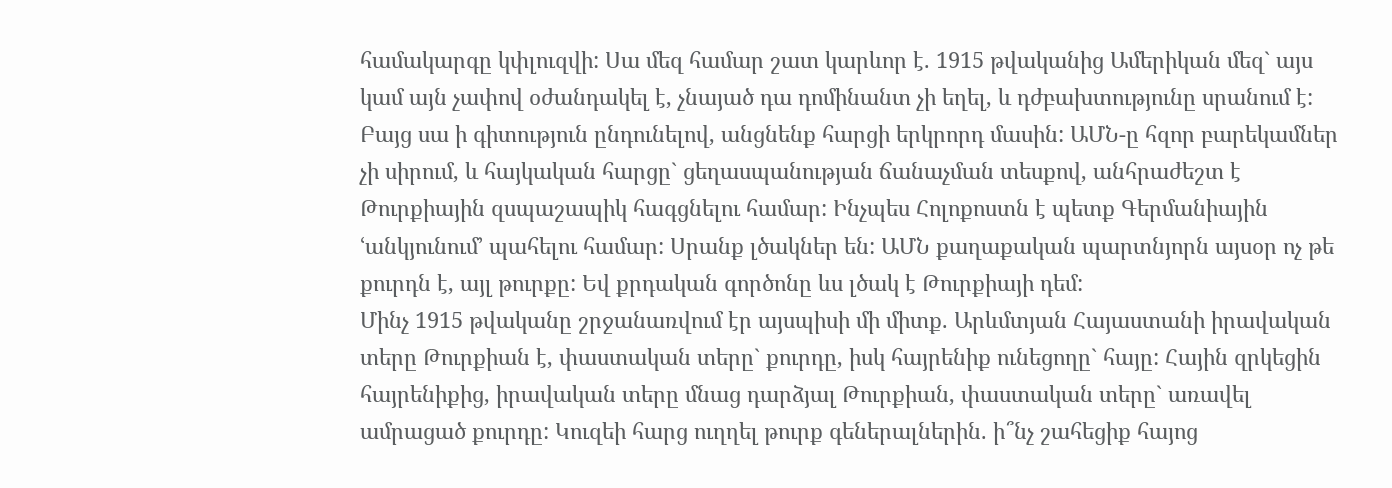համակարգը կփլուզվի: Սա մեզ համար շատ կարևոր է. 1915 թվականից Ամերիկան մեզ` այս կամ այն չափով օժանդակել է, չնայած դա դոմինանտ չի եղել, և դժբախտությունը սրանում է: Բայց սա ի գիտություն ընդունելով, անցնենք հարցի երկրորդ մասին: ԱՄՆ-ը հզոր բարեկամներ չի սիրում, և հայկական հարցը` ցեղասպանության ճանաչման տեսքով, անհրաժեշտ է Թուրքիային զսպաշապիկ հագցնելու համար: Ինչպես Հոլոքոստն է պետք Գերմանիային ՙանկյունում՚ պահելու համար: Սրանք լծակներ են: ԱՄՆ քաղաքական պարտնյորն այսօր ոչ թե քուրդն է, այլ թուրքը: Եվ քրդական գործոնը ևս լծակ է Թուրքիայի դեմ:
Մինչ 1915 թվականը շրջանառվում էր այսպիսի մի միտք. Արևմտյան Հայաստանի իրավական տերը Թուրքիան է, փաստական տերը` քուրդը, իսկ հայրենիք ունեցողը` հայը: Հային զրկեցին հայրենիքից, իրավական տերը մնաց դարձյալ Թուրքիան, փաստական տերը` առավել ամրացած քուրդը: Կուզեի հարց ուղղել թուրք գեներալներին. ի՞նչ շահեցիք հայոց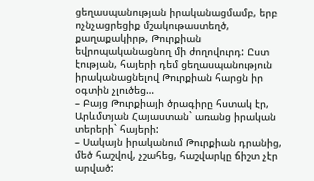ցեղասպանության իրականացմամբ, երբ ոչնչացրեցիք մշակութաստեղծ, քաղաքակիրթ, Թուրքիան եվրոպականացնող մի ժողովուրդ: Ըստ էության, հայերի դեմ ցեղասպանություն իրականացնելով Թուրքիան հարցն իր օգտին չլուծեց…
– Բայց Թուրքիայի ծրագիրը հստակ էր, Արևմտյան Հայաստան` առանց իրական տերերի` հայերի:
– Սակայն իրականում Թուրքիան դրանից, մեծ հաշվով, չշահեց, հաշվարկը ճիշտ չէր արված: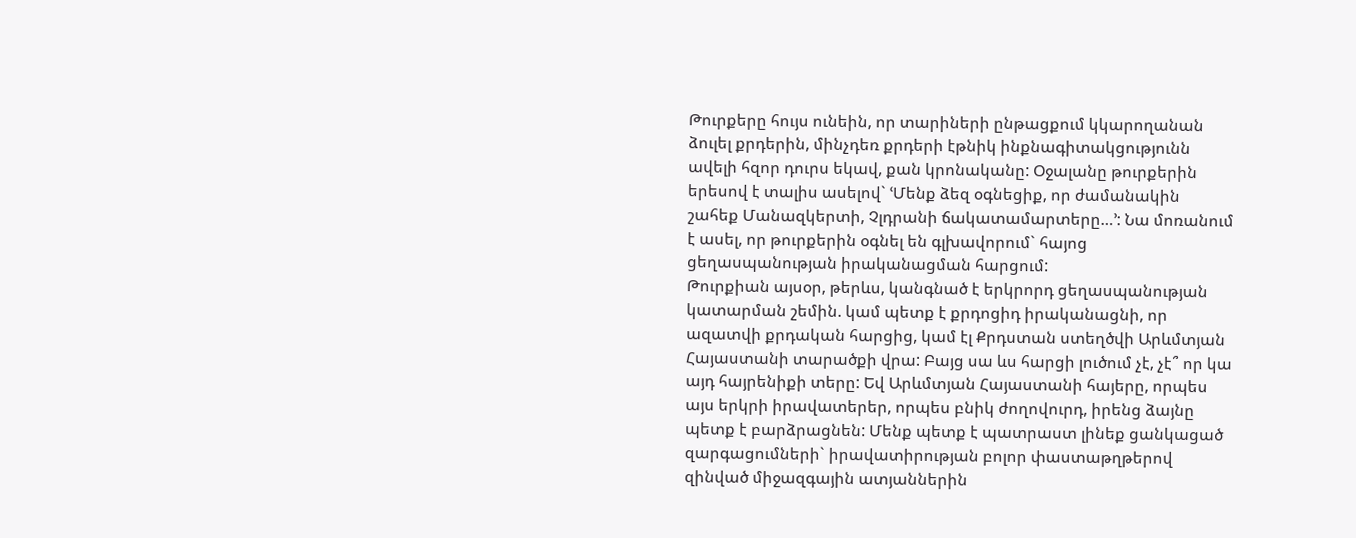Թուրքերը հույս ունեին, որ տարիների ընթացքում կկարողանան ձուլել քրդերին, մինչդեռ քրդերի էթնիկ ինքնագիտակցությունն ավելի հզոր դուրս եկավ, քան կրոնականը: Օջալանը թուրքերին երեսով է տալիս ասելով` ՙՄենք ձեզ օգնեցիք, որ ժամանակին շահեք Մանազկերտի, Չլդրանի ճակատամարտերը…՚: Նա մոռանում է ասել, որ թուրքերին օգնել են գլխավորում` հայոց ցեղասպանության իրականացման հարցում:
Թուրքիան այսօր, թերևս, կանգնած է երկրորդ ցեղասպանության կատարման շեմին. կամ պետք է քրդոցիդ իրականացնի, որ ազատվի քրդական հարցից, կամ էլ Քրդստան ստեղծվի Արևմտյան Հայաստանի տարածքի վրա: Բայց սա ևս հարցի լուծում չէ, չէ՞ որ կա այդ հայրենիքի տերը: Եվ Արևմտյան Հայաստանի հայերը, որպես այս երկրի իրավատերեր, որպես բնիկ ժողովուրդ, իրենց ձայնը պետք է բարձրացնեն: Մենք պետք է պատրաստ լինեք ցանկացած զարգացումների` իրավատիրության բոլոր փաստաթղթերով զինված միջազգային ատյաններին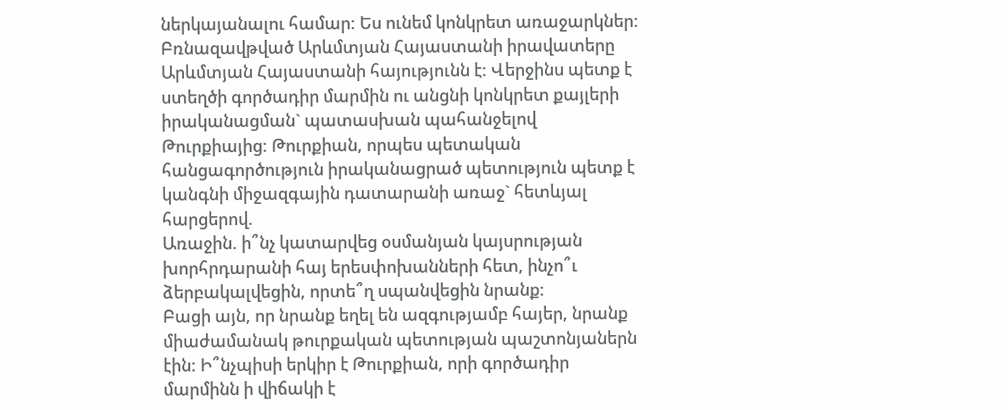ներկայանալու համար: Ես ունեմ կոնկրետ առաջարկներ: Բռնազավթված Արևմտյան Հայաստանի իրավատերը Արևմտյան Հայաստանի հայությունն է: Վերջինս պետք է ստեղծի գործադիր մարմին ու անցնի կոնկրետ քայլերի իրականացման` պատասխան պահանջելով Թուրքիայից: Թուրքիան, որպես պետական հանցագործություն իրականացրած պետություն պետք է կանգնի միջազգային դատարանի առաջ` հետևյալ հարցերով.
Առաջին. ի՞նչ կատարվեց օսմանյան կայսրության խորհրդարանի հայ երեսփոխանների հետ, ինչո՞ւ ձերբակալվեցին, որտե՞ղ սպանվեցին նրանք:
Բացի այն, որ նրանք եղել են ազգությամբ հայեր, նրանք միաժամանակ թուրքական պետության պաշտոնյաներն էին: Ի՞նչպիսի երկիր է Թուրքիան, որի գործադիր մարմինն ի վիճակի է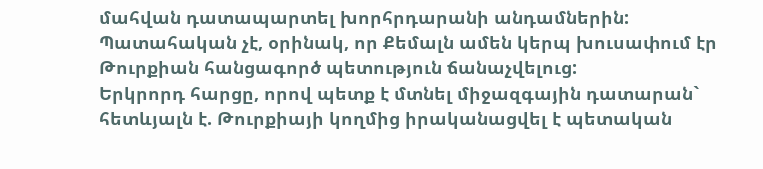մահվան դատապարտել խորհրդարանի անդամներին: Պատահական չէ, օրինակ, որ Քեմալն ամեն կերպ խուսափում էր Թուրքիան հանցագործ պետություն ճանաչվելուց:
Երկրորդ հարցը, որով պետք է մտնել միջազգային դատարան` հետևյալն է. Թուրքիայի կողմից իրականացվել է պետական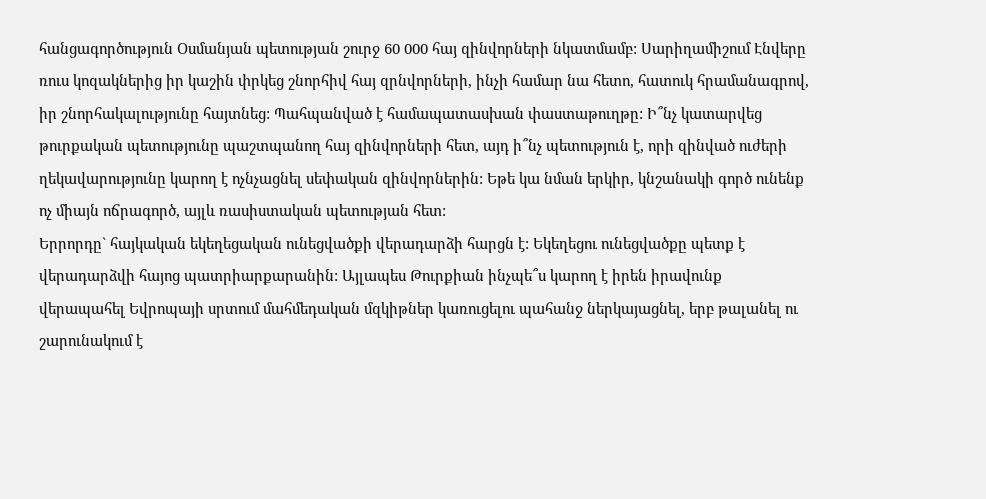հանցագործություն Օսմանյան պետության շուրջ 60 000 հայ զինվորների նկատմամբ: Սարիղամիշում Էնվերը ռուս կոզակներից իր կաշին փրկեց շնորհիվ հայ զրնվորների, ինչի համար նա հետո, հատուկ հրամանագրով, իր շնորհակալությունը հայտնեց: Պահպանված է համապատասխան փաստաթուղթը: Ի՞նչ կատարվեց թուրքական պետությունը պաշտպանող հայ զինվորների հետ, այդ ի՞նչ պետություն է, որի զինված ուժերի ղեկավարությունը կարող է ոչնչացնել սեփական զինվորներին: Եթե կա նման երկիր, կնշանակի գործ ունենք ոչ միայն ոճրագործ, այլև ռասիստական պետության հետ:
Երրորդը` հայկական եկեղեցական ունեցվածքի վերադարձի հարցն է: Եկեղեցու ունեցվածքը պետք է վերադարձվի հայոց պատրիարքարանին: Այլապես Թուրքիան ինչպե՞ս կարող է իրեն իրավունք վերապահել Եվրոպայի սրտում մահմեդական մզկիթներ կառուցելու պահանջ ներկայացնել, երբ թալանել ու շարունակում է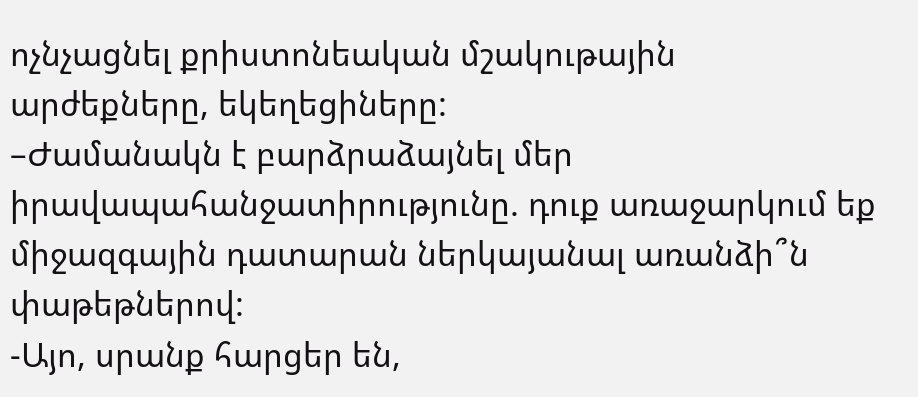ոչնչացնել քրիստոնեական մշակութային արժեքները, եկեղեցիները:
–Ժամանակն է բարձրաձայնել մեր իրավապահանջատիրությունը. դուք առաջարկում եք միջազգային դատարան ներկայանալ առանձի՞ն փաթեթներով:
-Այո, սրանք հարցեր են,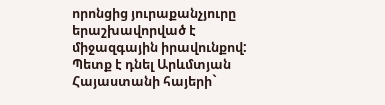որոնցից յուրաքանչյուրը երաշխավորված է միջազգային իրավունքով: Պետք է դնել Արևմտյան Հայաստանի հայերի`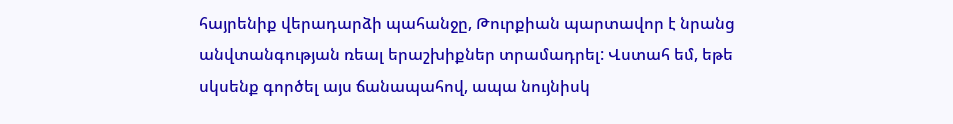հայրենիք վերադարձի պահանջը, Թուրքիան պարտավոր է նրանց անվտանգության ռեալ երաշխիքներ տրամադրել: Վստահ եմ, եթե սկսենք գործել այս ճանապահով, ապա նույնիսկ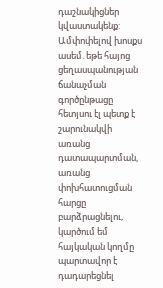դաշնակիցներ կվաստակենք:
Ամփոփելով խոսքս ասեմ. եթե հայոց ցեղասպանության ճանաչման գործընթացը հետյսու էլ պետք է շարունակվի առանց դատապարտման, առանց փոխհատուցման հարցը բարձրացնելու, կարծում եմ հայկական կողմը պարտավոր է դադարեցնել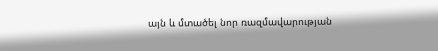այն և մտածել նոր ռազմավարության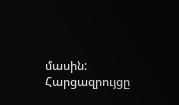մասին:
Հարցազրույցը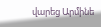վարեց Արմինե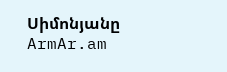Սիմոնյանը
ArmAr.am